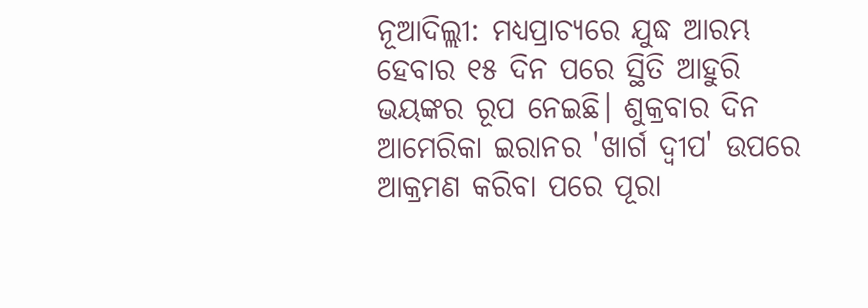ନୂଆଦିଲ୍ଲୀ: ମଧ୍ୟପ୍ରାଚ୍ୟରେ ଯୁଦ୍ଧ ଆରମ୍ଭ ହେବାର ୧୫ ଦିନ ପରେ ସ୍ଥିତି ଆହୁରି ଭୟଙ୍କର ରୂପ ନେଇଛି। ଶୁକ୍ରବାର ଦିନ ଆମେରିକା ଇରାନର 'ଖାର୍ଗ ଦ୍ୱୀପ' ଉପରେ ଆକ୍ରମଣ କରିବା ପରେ ପୂରା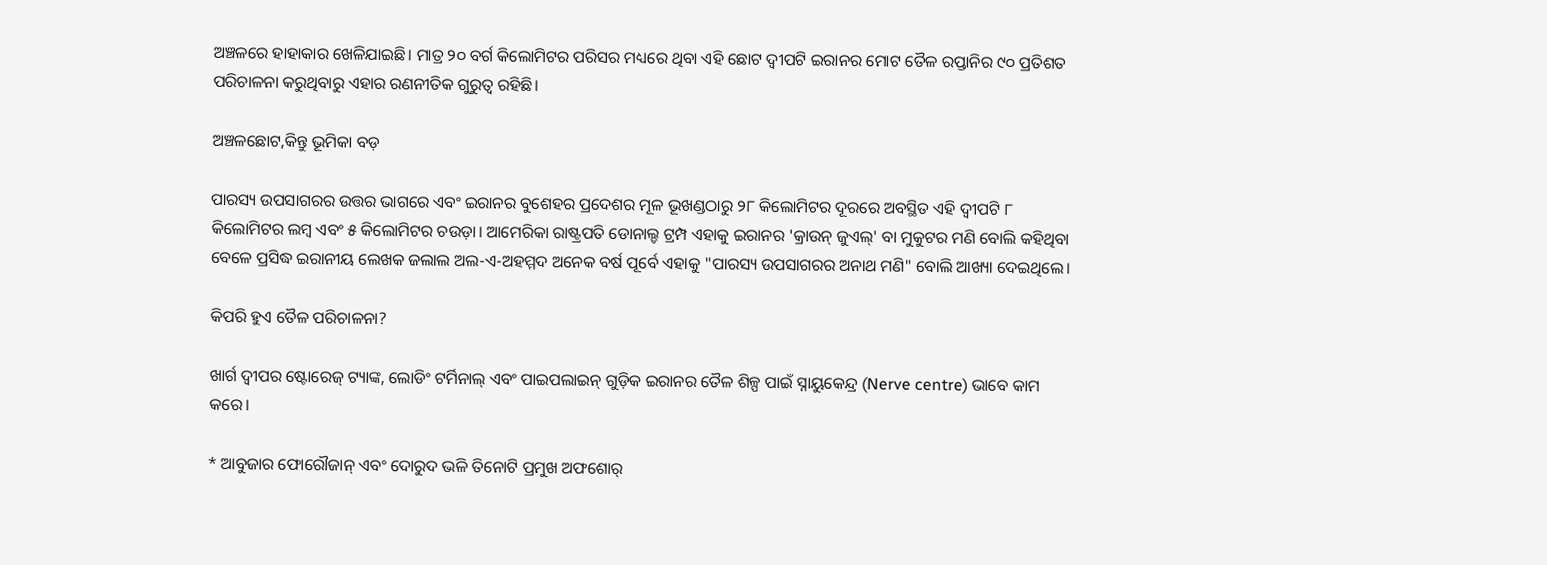ଅଞ୍ଚଳରେ ହାହାକାର ଖେଳିଯାଇଛି। ମାତ୍ର ୨୦ ବର୍ଗ କିଲୋମିଟର ପରିସର ମଧ୍ୟରେ ଥିବା ଏହି ଛୋଟ ଦ୍ୱୀପଟି ଇରାନର ମୋଟ ତୈଳ ରପ୍ତାନିର ୯୦ ପ୍ରତିଶତ ପରିଚାଳନା କରୁଥିବାରୁ ଏହାର ରଣନୀତିକ ଗୁରୁତ୍ୱ ରହିଛି।

ଅଞ୍ଚଳଛୋଟ,କିନ୍ତୁ ଭୂମିକା ବଡ଼

ପାରସ୍ୟ ଉପସାଗରର ଉତ୍ତର ଭାଗରେ ଏବଂ ଇରାନର ବୁଶେହର ପ୍ରଦେଶର ମୂଳ ଭୂଖଣ୍ଡଠାରୁ ୨୮ କିଲୋମିଟର ଦୂରରେ ଅବସ୍ଥିତ ଏହି ଦ୍ୱୀପଟି ୮ କିଲୋମିଟର ଲମ୍ବ ଏବଂ ୫ କିଲୋମିଟର ଚଉଡ଼ା। ଆମେରିକା ରାଷ୍ଟ୍ରପତି ଡୋନାଲ୍ଡ ଟ୍ରମ୍ପ ଏହାକୁ ଇରାନର 'କ୍ରାଉନ୍ ଜୁଏଲ୍' ବା ମୁକୁଟର ମଣି ବୋଲି କହିଥିବା ବେଳେ ପ୍ରସିଦ୍ଧ ଇରାନୀୟ ଲେଖକ ଜଲାଲ ଅଲ-ଏ-ଅହମ୍ମଦ ଅନେକ ବର୍ଷ ପୂର୍ବେ ଏହାକୁ "ପାରସ୍ୟ ଉପସାଗରର ଅନାଥ ମଣି" ବୋଲି ଆଖ୍ୟା ଦେଇଥିଲେ।

କିପରି ହୁଏ ତୈଳ ପରିଚାଳନା?

ଖାର୍ଗ ଦ୍ୱୀପର ଷ୍ଟୋରେଜ୍ ଟ୍ୟାଙ୍କ, ଲୋଡିଂ ଟର୍ମିନାଲ୍ ଏବଂ ପାଇପଲାଇନ୍ ଗୁଡ଼ିକ ଇରାନର ତୈଳ ଶିଳ୍ପ ପାଇଁ ସ୍ନାୟୁକେନ୍ଦ୍ର (Nerve centre) ଭାବେ କାମ କରେ।

* ଆବୁଜାର ଫୋରୌଜାନ୍ ଏବଂ ଦୋରୁଦ ଭଳି ତିନୋଟି ପ୍ରମୁଖ ଅଫଶୋର୍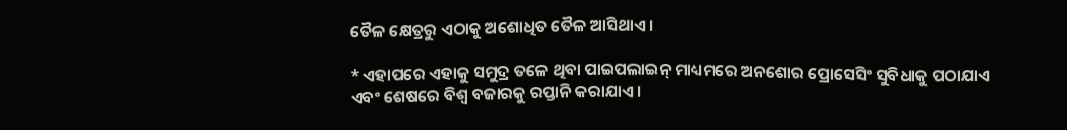ତୈଳ କ୍ଷେତ୍ରରୁ ଏଠାକୁ ଅଶୋଧିତ ତୈଳ ଆସିଥାଏ।

* ଏହାପରେ ଏହାକୁ ସମୁଦ୍ର ତଳେ ଥିବା ପାଇପଲାଇନ୍ ମାଧ୍ୟମରେ ଅନଶୋର ପ୍ରୋସେସିଂ ସୁବିଧାକୁ ପଠାଯାଏ ଏବଂ ଶେଷରେ ବିଶ୍ୱ ବଜାରକୁ ରପ୍ତାନି କରାଯାଏ।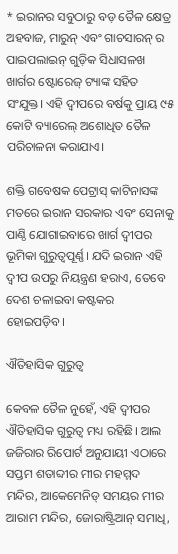* ଇରାନର ସବୁଠାରୁ ବଡ଼ ତୈଳ କ୍ଷେତ୍ର ଅହବାଜ, ମାରୁନ୍ ଏବଂ ଗାଚସାରନ୍ ର ପାଇପଲାଇନ୍ ଗୁଡ଼ିକ ସିଧାସଳଖ ଖାର୍ଗର ଷ୍ଟୋରେଜ୍ ଟ୍ୟାଙ୍କ ସହିତ ସଂଯୁକ୍ତ। ଏହି ଦ୍ୱୀପରେ ବର୍ଷକୁ ପ୍ରାୟ ୯୫ କୋଟି ବ୍ୟାରେଲ୍ ଅଶୋଧିତ ତୈଳ ପରିଚାଳନା କରାଯାଏ।

ଶକ୍ତି ଗବେଷକ ପେଟ୍ରାସ୍ କାଟିନାସଙ୍କ ମତରେ ଇରାନ ସରକାର ଏବଂ ସେନାକୁ ପାଣ୍ଠି ଯୋଗାଇବାରେ ଖାର୍ଗ ଦ୍ୱୀପର ଭୂମିକା ଗୁରୁତ୍ୱପୂର୍ଣ୍ଣ। ଯଦି ଇରାନ ଏହି ଦ୍ୱୀପ ଉପରୁ ନିୟନ୍ତ୍ରଣ ହରାଏ, ତେବେ ଦେଶ ଚଳାଇବା କଷ୍ଟକର ହୋଇପଡ଼ିବ।

ଐତିହାସିକ ଗୁରୁତ୍ୱ

କେବଳ ତୈଳ ନୁହେଁ, ଏହି ଦ୍ୱୀପର ଐତିହାସିକ ଗୁରୁତ୍ୱ ମଧ୍ୟ ରହିଛି। ଆଲ ଜଜିରାର ରିପୋର୍ଟ ଅନୁଯାୟୀ ଏଠାରେ ସପ୍ତମ ଶତାବ୍ଦୀର ମୀର ମହମ୍ମଦ ମନ୍ଦିର, ଆକେମେନିଡ୍ ସମୟର ମୀର ଆରାମ ମନ୍ଦିର, ଜୋରାଷ୍ଟ୍ରିଆନ୍ ସମାଧି,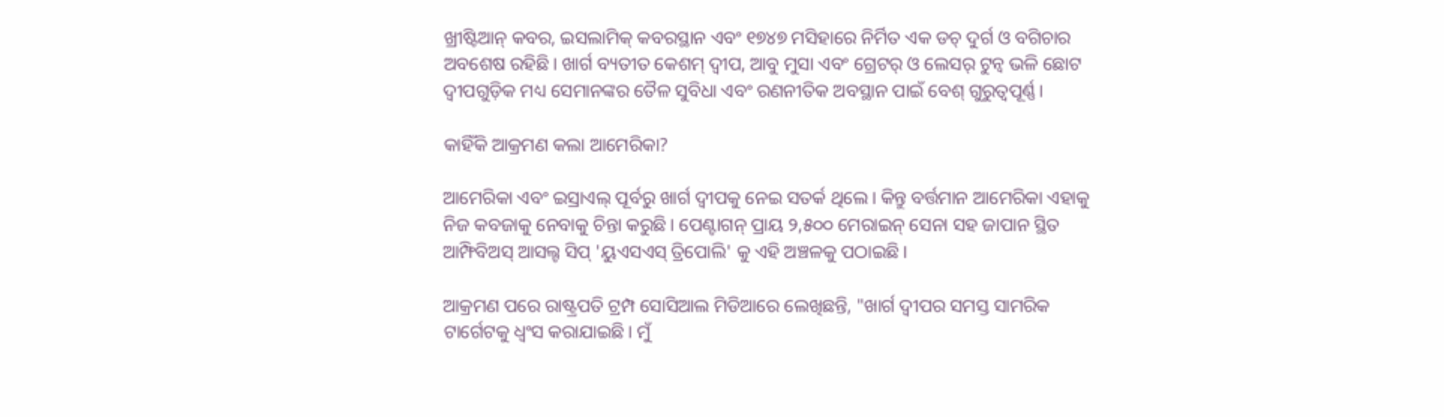ଖ୍ରୀଷ୍ଟିଆନ୍ କବର, ଇସଲାମିକ୍ କବରସ୍ଥାନ ଏବଂ ୧୭୪୭ ମସିହାରେ ନିର୍ମିତ ଏକ ଡଚ୍ ଦୁର୍ଗ ଓ ବଗିଚାର ଅବଶେଷ ରହିଛି। ଖାର୍ଗ ବ୍ୟତୀତ କେଶମ୍ ଦ୍ୱୀପ, ଆବୁ ମୁସା ଏବଂ ଗ୍ରେଟର୍ ଓ ଲେସର୍ ଟୁନ୍ବ ଭଳି ଛୋଟ ଦ୍ୱୀପଗୁଡ଼ିକ ମଧ୍ୟ ସେମାନଙ୍କର ତୈଳ ସୁବିଧା ଏବଂ ରଣନୀତିକ ଅବସ୍ଥାନ ପାଇଁ ବେଶ୍ ଗୁରୁତ୍ୱପୂର୍ଣ୍ଣ।

କାହିଁକି ଆକ୍ରମଣ କଲା ଆମେରିକା?

ଆମେରିକା ଏବଂ ଇସ୍ରାଏଲ୍ ପୂର୍ବରୁ ଖାର୍ଗ ଦ୍ୱୀପକୁ ନେଇ ସତର୍କ ଥିଲେ। କିନ୍ତୁ ବର୍ତ୍ତମାନ ଆମେରିକା ଏହାକୁ ନିଜ କବଜାକୁ ନେବାକୁ ଚିନ୍ତା କରୁଛି। ପେଣ୍ଟାଗନ୍ ପ୍ରାୟ ୨,୫୦୦ ମେରାଇନ୍ ସେନା ସହ ଜାପାନ ସ୍ଥିତ ଆମ୍ଫିବିଅସ୍ ଆସଲ୍ଟ ସିପ୍ 'ୟୁଏସଏସ୍ ତ୍ରିପୋଲି' କୁ ଏହି ଅଞ୍ଚଳକୁ ପଠାଇଛି।

ଆକ୍ରମଣ ପରେ ରାଷ୍ଟ୍ରପତି ଟ୍ରମ୍ପ ସୋସିଆଲ ମିଡିଆରେ ଲେଖିଛନ୍ତି, "ଖାର୍ଗ ଦ୍ୱୀପର ସମସ୍ତ ସାମରିକ ଟାର୍ଗେଟକୁ ଧ୍ୱଂସ କରାଯାଇଛି। ମୁଁ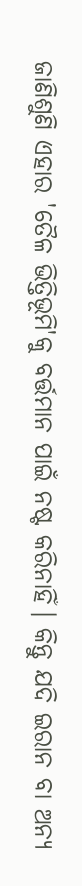ଜାଣିଶୁଣି ଏହାର 'ତୈଳ ଭିତ୍ତିଭୂମି'କୁ ବର୍ତ୍ତମାନ ପାଇଁ ନଷ୍ଟ କରିନାହିଁ। କିନ୍ତୁ ଯଦି ଇରାନ ବା ଅନ୍ୟ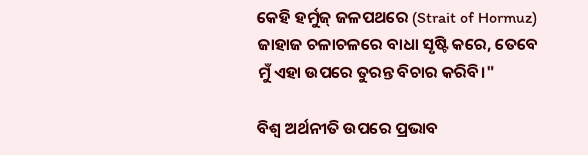କେହି ହର୍ମୁଜ୍ ଜଳପଥରେ (Strait of Hormuz) ଜାହାଜ ଚଳାଚଳରେ ବାଧା ସୃଷ୍ଟି କରେ, ତେବେ ମୁଁ ଏହା ଉପରେ ତୁରନ୍ତ ବିଚାର କରିବି।"

ବିଶ୍ୱ ଅର୍ଥନୀତି ଉପରେ ପ୍ରଭାବ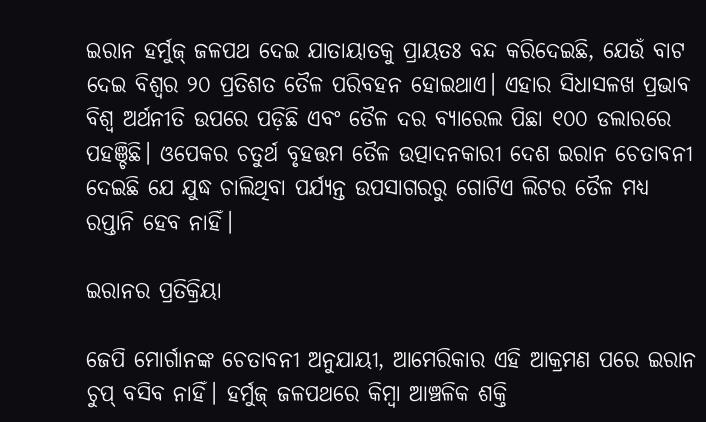ଇରାନ ହର୍ମୁଜ୍ ଜଳପଥ ଦେଇ ଯାତାୟାତକୁ ପ୍ରାୟତଃ ବନ୍ଦ କରିଦେଇଛି, ଯେଉଁ ବାଟ ଦେଇ ବିଶ୍ୱର ୨୦ ପ୍ରତିଶତ ତୈଳ ପରିବହନ ହୋଇଥାଏ। ଏହାର ସିଧାସଳଖ ପ୍ରଭାବ ବିଶ୍ୱ ଅର୍ଥନୀତି ଉପରେ ପଡ଼ିଛି ଏବଂ ତୈଳ ଦର ବ୍ୟାରେଲ ପିଛା ୧୦୦ ଡଲାରରେ ପହଞ୍ଚିଛି। ଓପେକର ଚତୁର୍ଥ ବୃହତ୍ତମ ତୈଳ ଉତ୍ପାଦନକାରୀ ଦେଶ ଇରାନ ଚେତାବନୀ ଦେଇଛି ଯେ ଯୁଦ୍ଧ ଚାଲିଥିବା ପର୍ଯ୍ୟନ୍ତ ଉପସାଗରରୁ ଗୋଟିଏ ଲିଟର ତୈଳ ମଧ୍ୟ ରପ୍ତାନି ହେବ ନାହିଁ।

ଇରାନର ପ୍ରତିକ୍ରିୟା

ଜେପି ମୋର୍ଗାନଙ୍କ ଚେତାବନୀ ଅନୁଯାୟୀ, ଆମେରିକାର ଏହି ଆକ୍ରମଣ ପରେ ଇରାନ ଚୁପ୍ ବସିବ ନାହିଁ। ହର୍ମୁଜ୍ ଜଳପଥରେ କିମ୍ବା ଆଞ୍ଚଳିକ ଶକ୍ତି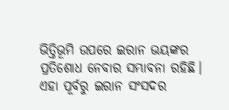ଭିତ୍ତିଭୂମି ଉପରେ ଇରାନ ଭୟଙ୍କର ପ୍ରତିଶୋଧ ନେବାର ସମ୍ଭାବନା ରହିଛି। ଏହା ପୂର୍ବରୁ ଇରାନ ସଂସଦର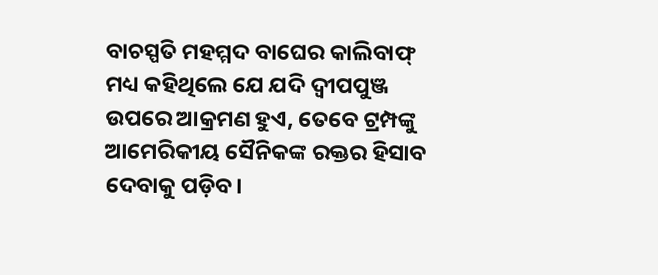ବାଚସ୍ପତି ମହମ୍ମଦ ବାଘେର କାଲିବାଫ୍ ମଧ୍ୟ କହିଥିଲେ ଯେ ଯଦି ଦ୍ୱୀପପୁଞ୍ଜ ଉପରେ ଆକ୍ରମଣ ହୁଏ, ତେବେ ଟ୍ରମ୍ପଙ୍କୁ ଆମେରିକୀୟ ସୈନିକଙ୍କ ରକ୍ତର ହିସାବ ଦେବାକୁ ପଡ଼ିବ।